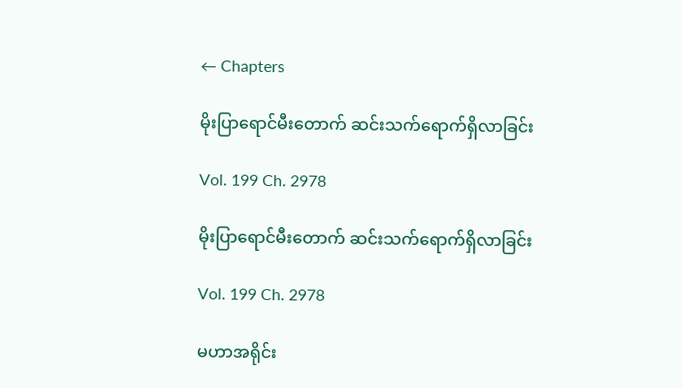← Chapters

မိုးပြာရောင်မီးတောက် ဆင်းသက်ရောက်ရှိလာခြင်း

Vol. 199 Ch. 2978

မိုးပြာရောင်မီးတောက် ဆင်းသက်ရောက်ရှိလာခြင်း

Vol. 199 Ch. 2978

မဟာအရိုင်း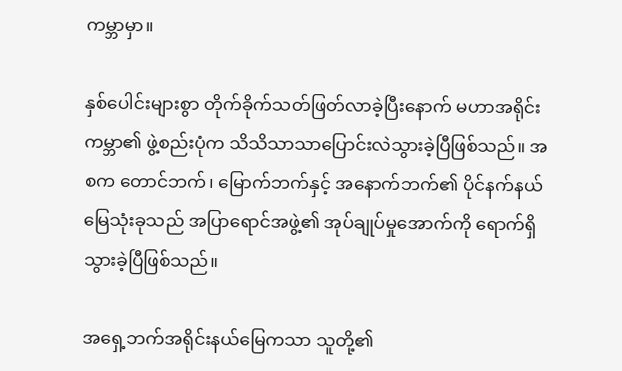ကမ္ဘာမှာ။

နှစ်ပေါင်းများစွာ တိုက်ခိုက်သတ်ဖြတ်လာခဲ့ပြီးနောက် မဟာအရိုင်းကမ္ဘာ၏ ဖွဲ့စည်းပုံက သိသိသာသာပြောင်းလဲသွားခဲ့ပြီဖြစ်သည်။ အစက တောင်ဘက်၊ မြောက်ဘက်နှင့် အနောက်ဘက်၏ ပိုင်နက်နယ်မြေသုံးခုသည် အပြာရောင်အဖွဲ့၏ အုပ်ချုပ်မှုအောက်ကို ရောက်ရှိသွားခဲ့ပြီဖြစ်သည်။

အရှေ့ဘက်အရိုင်းနယ်မြေကသာ သူတို့၏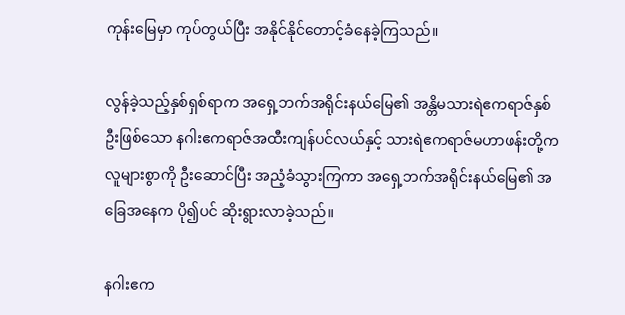ကုန်းမြေမှာ ကုပ်တွယ်ပြီး အနိုင်နိုင်တောင့်ခံနေခဲ့ကြသည်။

လွန်ခဲ့သည့်နှစ်ရှစ်ရာက အရှေ့ဘက်အရိုင်းနယ်မြေ၏ အန္တိမသားရဲဧကရာဇ်နှစ်ဦးဖြစ်သော နဂါးဧကရာဇ်အထီးကျန်ပင်လယ်နှင့် သားရဲဧကရာဇ်မဟာဖန်းတို့က လူများစွာကို ဦးဆောင်ပြီး အညံ့ခံသွားကြကာ အရှေ့ဘက်အရိုင်းနယ်မြေ၏ အခြေအနေက ပို၍ပင် ဆိုးရွားလာခဲ့သည်။

နဂါးဧက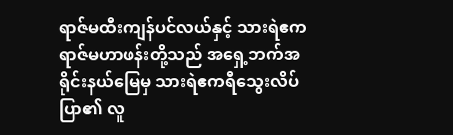ရာဇ်မထီးကျန်ပင်လယ်နှင့် သားရဲဧကရာဇ်မဟာဖန်းတို့သည် အရှေ့ဘက်အရိုင်းနယ်မြေမှ သားရဲဧကရီသွေးလိပ်ပြာ၏ လူ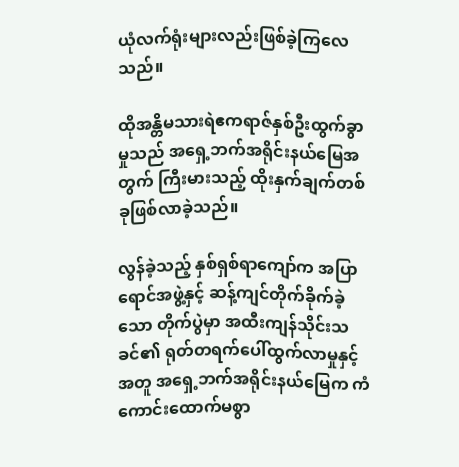ယုံလက်ရုံးများလည်းဖြစ်ခဲ့ကြလေသည်။

ထိုအန္တိမသားရဲဧကရာဇ်နှစ်ဦးထွက်ခွာမှုသည် အရှေ့ဘက်အရိုင်းနယ်မြေအတွက် ကြီးမားသည့် ထိုးနှက်ချက်တစ်ခုဖြစ်လာခဲ့သည်။

လွန်ခဲ့သည့် နှစ်ရှစ်ရာကျော်က အပြာရောင်အဖွဲ့နှင့် ဆန့်ကျင်တိုက်ခိုက်ခဲ့သော တိုက်ပွဲမှာ အထီးကျန်သိုင်းသခင်၏ ရုတ်တရက်ပေါ်ထွက်လာမှုနှင့်အတူ အရှေ့ဘက်အရိုင်းနယ်မြေက ကံကောင်းထောက်မစွာ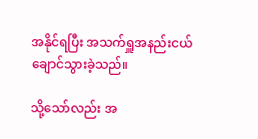အနိုင်ရပြီး အသက်ရှူအနည်းငယ်ချောင်သွားခဲ့သည်။

သို့သော်လည်း အ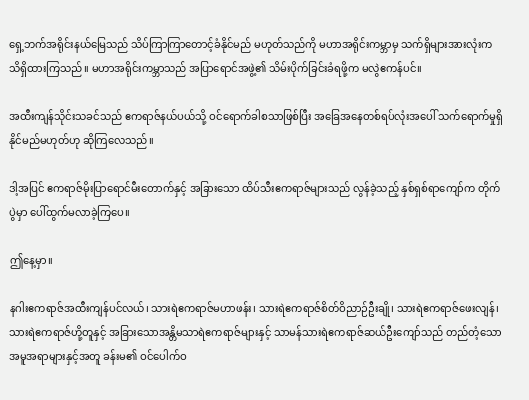ရှေ့ဘက်အရိုင်းနယ်မြေသည် သိပ်ကြာကြာတောင့်ခံနိုင်မည် မဟုတ်သည်ကို မဟာအရိုင်းကမ္ဘာမှ သက်ရှိများအားလုံးက သိရှိထားကြသည်။ မဟာအရိုင်းကမ္ဘာသည် အပြာရောင်အဖွဲ့၏ သိမ်းပိုက်ခြင်းခံရဖို့က မလွဲဧကန်ပင်။

အထီးကျန်သိုင်းသခင်သည် ဧကရာဇ်နယ်ပယ်သို့ ဝင်ရောက်ခါစသာဖြစ်ပြီး အခြေအနေတစ်ရပ်လုံးအပေါ် သက်ရောက်မှုရှိနိုင်မည်မဟုတ်ဟု ဆိုကြလေသည်။

ဒါ့အပြင် ဧကရာဇ်မိုးပြာရောင်မီးတောက်နှင့် အခြားသော ထိပ်သီးဧကရာဇ်များသည် လွန်ခဲ့သည့် နှစ်ရှစ်ရာကျော်က တိုက်ပွဲမှာ ပေါ်ထွက်မလာခဲ့ကြပေ။

ဤနေ့မှာ။

နဂါးဧကရာဇ်အထီးကျန်ပင်လယ်၊ သားရဲဧကရာဇ်မဟာဖန်း၊ သားရဲဧကရာဇ်စိတ်ဝိညာဉ်ဦးချို၊ သားရဲဧကရာဇ်ဖေးလျန်၊ သားရဲဧကရာဇ်ဟို့တူနှင့် အခြားသောအန္တိမသာရဲဧကရာဇ်များနှင့် သာမန်သားရဲဧကရာဇ်ဆယ်ဦးကျော်သည် တည်တံ့သောအမူအရာများနှင့်အတူ ခန်းမ၏ ဝင်ပေါက်ဝ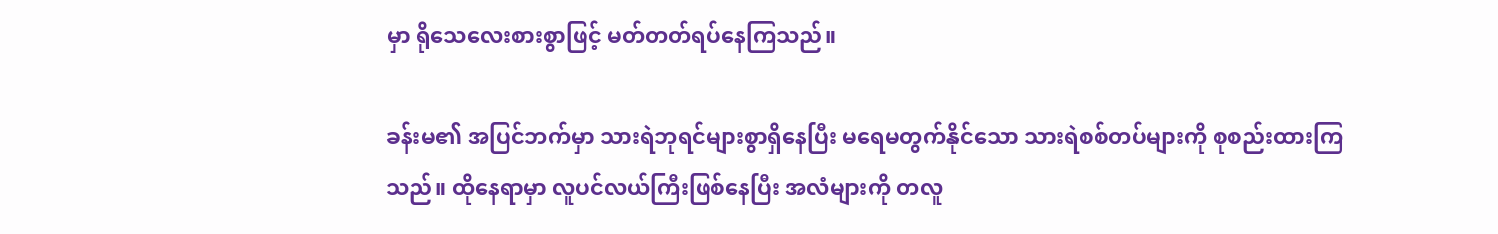မှာ ရိုသေလေးစားစွာဖြင့် မတ်တတ်ရပ်နေကြသည်။

ခန်းမ၏ အပြင်ဘက်မှာ သားရဲဘုရင်များစွာရှိနေပြီး မရေမတွက်နိုင်သော သားရဲစစ်တပ်များကို စုစည်းထားကြသည်။ ထိုနေရာမှာ လူပင်လယ်ကြီးဖြစ်နေပြီး အလံများကို တလူ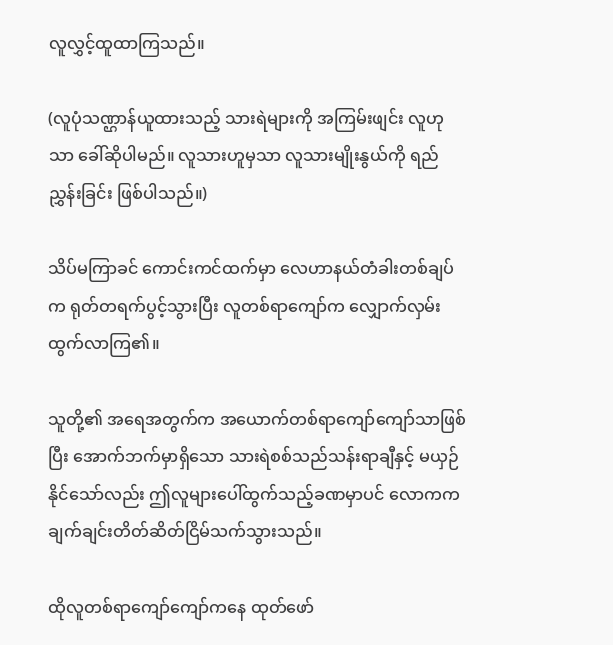လူလွှင့်ထူထာကြသည်။

(လူပုံသဏ္ဌာန်ယူထားသည့် သားရဲများကို အကြမ်းဖျင်း လူဟုသာ ခေါ်ဆိုပါမည်။ လူသားဟူမှသာ လူသားမျိုးနွယ်ကို ရည်ညွှန်းခြင်း ဖြစ်ပါသည်။)

သိပ်မကြာခင် ကောင်းကင်ထက်မှာ လေဟာနယ်တံခါးတစ်ချပ်က ရုတ်တရက်ပွင့်သွားပြီး လူတစ်ရာကျော်က လျှောက်လှမ်းထွက်လာကြ၏။

သူတို့၏ အရေအတွက်က အယောက်တစ်ရာကျော်ကျော်သာဖြစ်ပြီး အောက်ဘက်မှာရှိသော သားရဲစစ်သည်သန်းရာချီနှင့် မယှဉ်နိုင်သော်လည်း ဤလူများပေါ်ထွက်သည့်ခဏမှာပင် လောကက ချက်ချင်းတိတ်ဆိတ်ငြိမ်သက်သွားသည်။

ထိုလူတစ်ရာကျော်ကျော်ကနေ ထုတ်ဖော်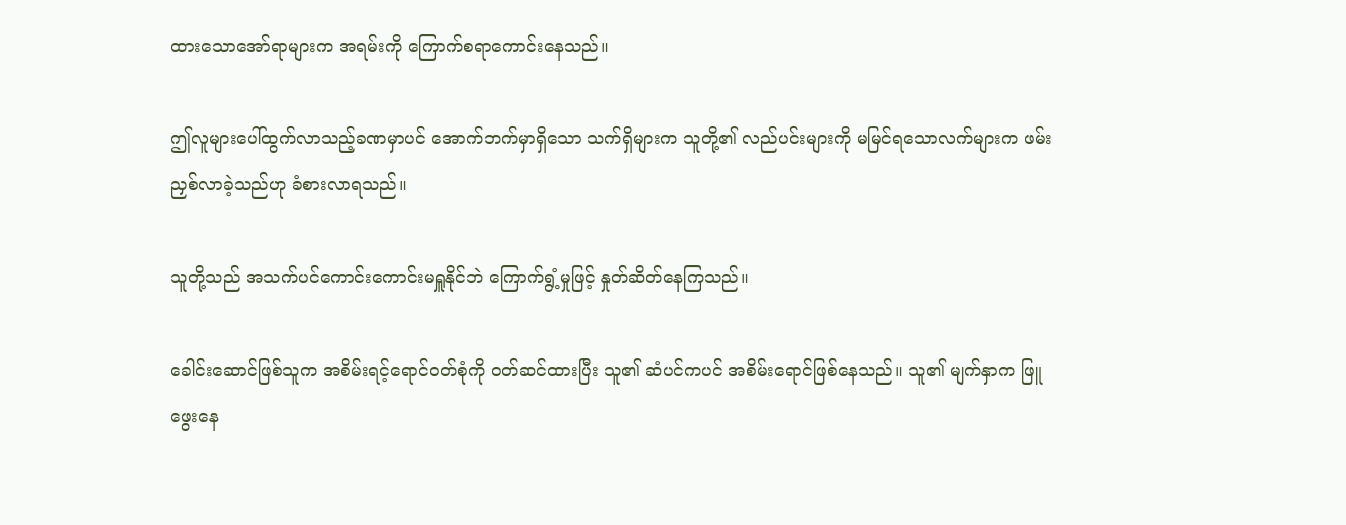ထားသောအော်ရာများက အရမ်းကို ကြောက်စရာကောင်းနေသည်။

ဤလူများပေါ်ထွက်လာသည့်ခဏမှာပင် အောက်ဘက်မှာရှိသော သက်ရှိများက သူတို့၏ လည်ပင်းများကို မမြင်ရသောလက်များက ဖမ်းညှစ်လာခဲ့သည်ဟု ခံစားလာရသည်။

သူတို့သည် အသက်ပင်ကောင်းကောင်းမရှူနိုင်ဘဲ ကြောက်ရွံ့မှုဖြင့် နှုတ်ဆိတ်နေကြသည်။

ခေါင်းဆောင်ဖြစ်သူက အစိမ်းရင့်ရောင်ဝတ်စုံကို ဝတ်ဆင်ထားပြီး သူ၏ ဆံပင်ကပင် အစိမ်းရောင်ဖြစ်နေသည်။ သူ၏ မျက်နှာက ဖြူဖွေးနေ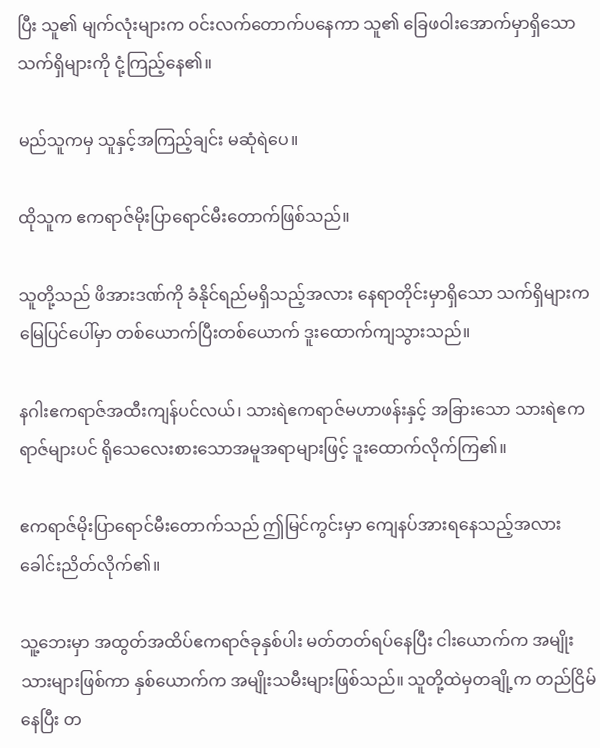ပြီး သူ၏ မျက်လုံးများက ဝင်းလက်တောက်ပနေကာ သူ၏ ခြေဖဝါးအောက်မှာရှိသော သက်ရှိများကို ငုံ့ကြည့်နေ၏။

မည်သူကမှ သူနှင့်အကြည့်ချင်း မဆုံရဲပေ။

ထိုသူက ဧကရာဇ်မိုးပြာရောင်မီးတောက်ဖြစ်သည်။

သူတို့သည် ဖိအားဒဏ်ကို ခံနိုင်ရည်မရှိသည့်အလား နေရာတိုင်းမှာရှိသော သက်ရှိများက မြေပြင်ပေါ်မှာ တစ်ယောက်ပြီးတစ်ယောက် ဒူးထောက်ကျသွားသည်။

နဂါးဧကရာဇ်အထီးကျန်ပင်လယ်၊ သားရဲဧကရာဇ်မဟာဖန်းနှင့် အခြားသော သားရဲဧကရာဇ်များပင် ရိုသေလေးစားသောအမူအရာများဖြင့် ဒူးထောက်လိုက်ကြ၏။

ဧကရာဇ်မိုးပြာရောင်မီးတောက်သည် ဤမြင်ကွင်းမှာ ကျေနပ်အားရနေသည့်အလား ခေါင်းညိတ်လိုက်၏။

သူ့ဘေးမှာ အထွတ်အထိပ်ဧကရာဇ်ခုနှစ်ပါး မတ်တတ်ရပ်နေပြီး ငါးယောက်က အမျိုးသားများဖြစ်ကာ နှစ်ယောက်က အမျိုးသမီးများဖြစ်သည်။ သူတို့ထဲမှတချို့က တည်ငြိမ်နေပြီး တ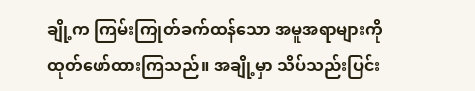ချို့က ကြမ်းကြုတ်ခက်ထန်သော အမူအရာများကို ထုတ်ဖော်ထားကြသည်။ အချို့မှာ သိပ်သည်းပြင်း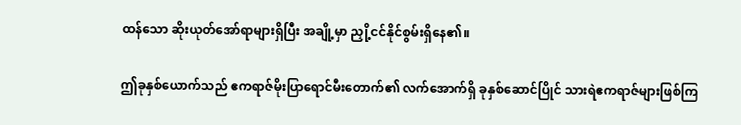ထန်သော ဆိုးယုတ်အော်ရာများရှိပြီး အချို့မှာ ညှို့ငင်နိုင်စွမ်းရှိနေ၏။

ဤခုနှစ်ယောက်သည် ဧကရာဇ်မိုးပြာရောင်မီးတောက်၏ လက်အောက်ရှိ ခုနှစ်ဆောင်ပြိုင် သားရဲဧကရာဇ်များဖြစ်ကြ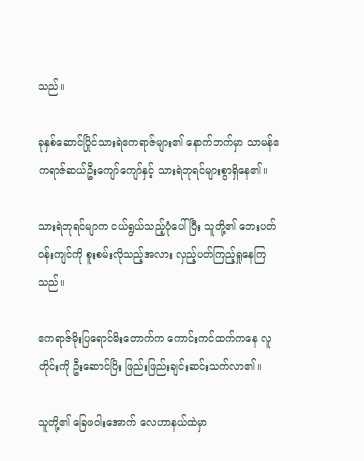သည်။

ခုနှစ်ဆောင်ပြိုင်သားရဲဧကရာဇ်များ၏ နောက်ဘက်မှာ သာမန်ဧကရာဇ်ဆယ်ဦးကျော်ကျော်နှင့် သားရဲဘုရင်များစွာရှိနေ၏။

သားရဲဘုရင်မျာက ငယ်ရွယ်သည့်ပုံပေါ်ပြီး သူတို့၏ ဘေးပတ်ဝန်းကျင်ကို စူးစမ်းလိုသည့်အလား လှည့်ပတ်ကြည့်ရှုနေကြသည်။

ဧကရာဇ်မိုးပြရောင်မိးတောက်က ကောင်းကင်ထက်ကနေ လူတိုင်းကို ဦးဆောင်ပြိး ဖြည်းဖြည်းချင်းဆင်းသက်လာ၏။

သူတို့၏ ခြေဖဝါးအောက် လေဟာနယ်ထဲမှာ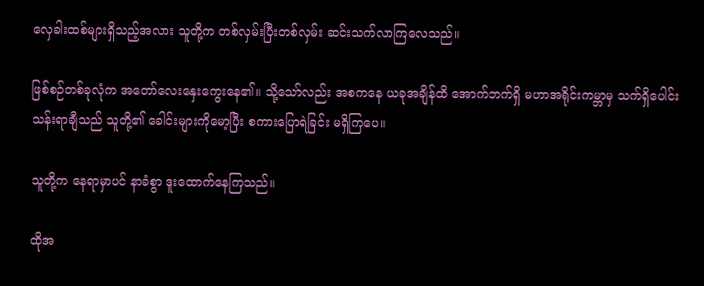လှေခါးထစ်များရှိသည့်အလား သူတို့က တစ်လှမ်းပြီးတစ်လှမ်း ဆင်းသက်လာကြလေသည်။

ဖြစ်စဉ်တစ်ခုလုံက အတော်လေးနှေးကွေးနေ၏။ သို့သော်လည်း အစကနေ ယခုအချိန်ထိ အောက်ဘက်ရှိ မဟာအရိုင်းကမ္ဘာမှ သက်ရှိပေါင်းသန်းရာချီသည် သူတို့၏ ခေါင်းများကိုမော့ပြီး စကားပြောရဲခြင်း မရှိကြပေ။

သူတို့က နေရာမှာပင် နာခံစွာ ဒူးထောက်နေကြသည်။

ထိုအ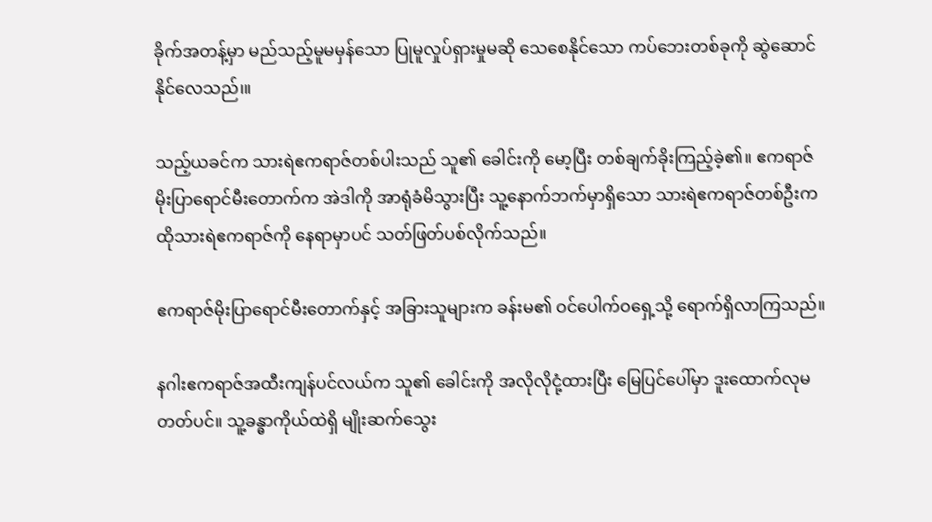ခိုက်အတန့်မှာ မည်သည့်မူမမှန်သော ပြုမူလှုပ်ရှားမှုမဆို သေစေနိုင်သော ကပ်ဘေးတစ်ခုကို ဆွဲဆောင်နိုင်လေသည်၊။

သည့်ယခင်က သားရဲဧကရာဇ်တစ်ပါးသည် သူ၏ ခေါင်းကို မော့ပြီး တစ်ချက်ခိုးကြည့်ခဲ့၏။ ဧကရာဇ်မိုးပြာရောင်မီးတောက်က အဲဒါကို အာရုံခံမိသွားပြီး သူ့နောက်ဘက်မှာရှိသော သားရဲဧကရာဇ်တစ်ဦးက ထိုသားရဲဧကရာဇ်ကို နေရာမှာပင် သတ်ဖြတ်ပစ်လိုက်သည်။

ဧကရာဇ်မိုးပြာရောင်မီးတောက်နှင့် အခြားသူများက ခန်းမ၏ ဝင်ပေါက်ဝရှေ့သို့ ရောက်ရှိလာကြသည်။

နဂါးဧကရာဇ်အထီးကျန်ပင်လယ်က သူ၏ ခေါင်းကို အလိုလိုငုံ့ထားပြီး မြေပြင်ပေါ်မှာ ဒူးထောက်လုမတတ်ပင်။ သူ့ခန္ဓာကိုယ်ထဲရှိ မျိုးဆက်သွေး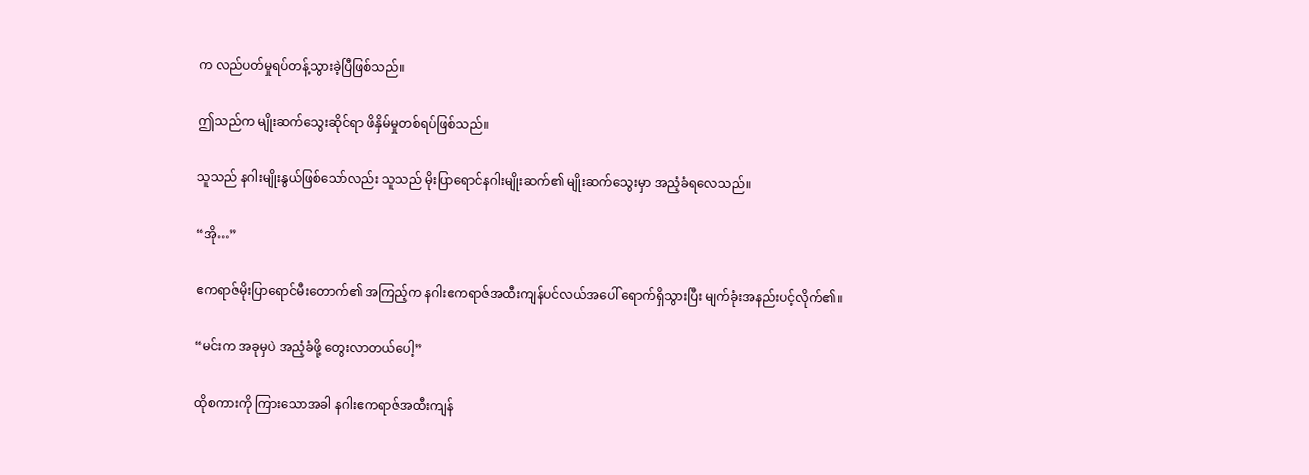က လည်ပတ်မှုရပ်တန့်သွားခဲ့ပြီဖြစ်သည်။

ဤသည်က မျိုးဆက်သွေးဆိုင်ရာ ဖိနှိမ်မှုတစ်ရပ်ဖြစ်သည်။

သူသည် နဂါးမျိုးနွယ်ဖြစ်သော်လည်း သူသည် မိုးပြာရောင်နဂါးမျိုးဆက်၏ မျိုးဆက်သွေးမှာ အညံ့ခံရလေသည်။

“အို…”

ဧကရာဇ်မိုးပြာရောင်မီးတောက်၏ အကြည့်က နဂါးဧကရာဇ်အထီးကျန်ပင်လယ်အပေါ် ရောက်ရှိသွားပြီး မျက်ခုံးအနည်းပင့်လိုက်၏။

“မင်းက အခုမှပဲ အညံ့ခံဖို့ တွေးလာတယ်ပေါ့”

ထိုစကားကို ကြားသောအခါ နဂါးဧကရာဇ်အထီးကျန်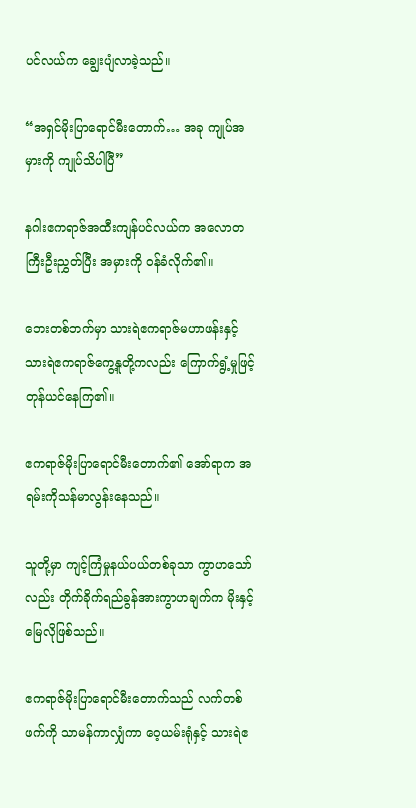ပင်လယ်က ချွေးပျံလာခဲ့သည်။

“အရှင်မိုးပြာရောင်မီးတောက်… အခု ကျုပ်အမှားကို ကျုပ်သိပါပြီ”

နဂါးဧကရာဇ်အထီးကျန်ပင်လယ်က အလောတကြီးဦးညွှတ်ပြီး အမှားကို ဝန်ခံလိုက်၏။

ဘေးတစ်ဘက်မှာ သားရဲဧကရာဇ်မဟာဖန်းနှင့် သားရဲဧကရာဇ်ကွေ့နူတို့ကလည်း ကြောက်ရွံ့မှုဖြင့် တုန်ယင်နေကြ၏။

ဧကရာဇ်မိုးပြာရောင်မီးတောက်၏ အော်ရာက အရမ်းကိုသန်မာလွန်းနေသည်။

သူတို့မှာ ကျင့်ကြံမှုနယ်ပယ်တစ်ခုသာ ကွာဟသော်လည်း တိုက်ခိုက်ရည်ခွန်အားကွာဟချက်က မိုးနှင့်မြေလိုဖြစ်သည်။

ဧကရာဇ်မိုးပြာရောင်မီးတောက်သည် လက်တစ်ဖက်ကို သာမန်ကာလျှံကာ ဝေ့ယမ်းရုံနှင့် သားရဲဧ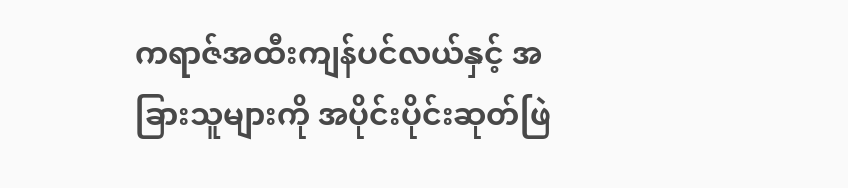ကရာဇ်အထီးကျန်ပင်လယ်နှင့် အခြားသူများကို အပိုင်းပိုင်းဆုတ်ဖြဲ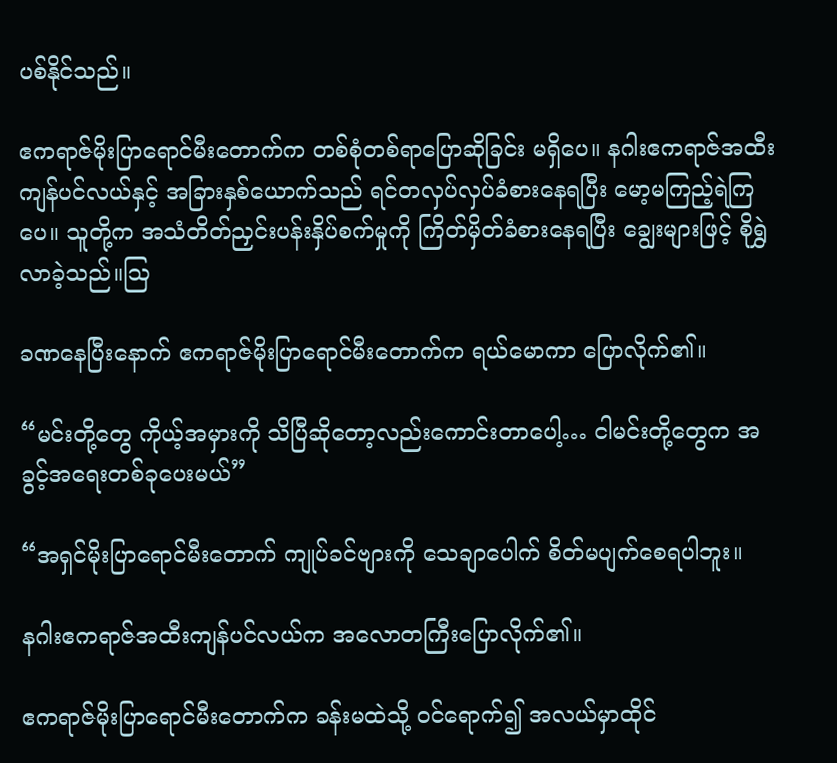ပစ်နိုင်သည်။

ဧကရာဇ်မိုးပြာရောင်မီးတောက်က တစ်စုံတစ်ရာပြောဆိုခြင်း မရှိပေ။ နဂါးဧကရာဇ်အထီးကျန်ပင်လယ်နှင့် အခြားနှစ်ယောက်သည် ရင်တလှပ်လှပ်ခံစားနေရပြီး မော့မကြည့်ရဲကြပေ။ သူတို့က အသံတိတ်ညှင်းပန်းနှိပ်စက်မှုကို ကြိတ်မှိတ်ခံစားနေရပြီး ချွေးများဖြင့် စိုရွှဲလာခဲ့သည်။ဩ

ခဏနေပြီးနောက် ဧကရာဇ်မိုးပြာရောင်မီးတောက်က ရယ်မောကာ ပြောလိုက်၏။

“မင်းတို့တွေ ကိုယ့်အမှားကို သိပြီဆိုတော့လည်းကောင်းတာပေါ့… ငါမင်းတို့တွေက အခွင့်အရေးတစ်ခုပေးမယ်”

“အရှင်မိုးပြာရောင်မီးတောက် ကျုပ်ခင်ဗျားကို သေချာပေါက် စိတ်မပျက်စေရပါဘူး။

နဂါးဧကရာဇ်အထီးကျန်ပင်လယ်က အလောတကြီးပြောလိုက်၏။

ဧကရာဇ်မိုးပြာရောင်မီးတောက်က ခန်းမထဲသို့ ဝင်ရောက်၍ အလယ်မှာထိုင်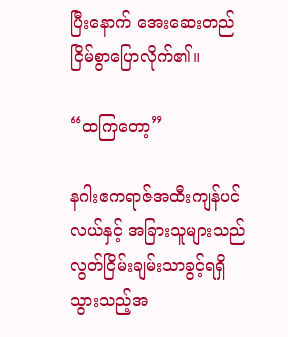ပြီးနောက် အေးဆေးတည်ငြိမ်စွာပြောလိုက်၏။

“ထကြတော့”

နဂါးဧကရာဇ်အထီးကျန်ပင်လယ်နှင့် အခြားသူများသည် လွတ်ငြိမ်းချမ်းသာခွင့်ရရှိသွားသည့်အ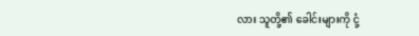လား သူတို့၏ ခေါင်းများကို ငုံ့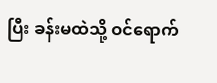ပြီး ခန်းမထဲသို့ ဝင်ရောက်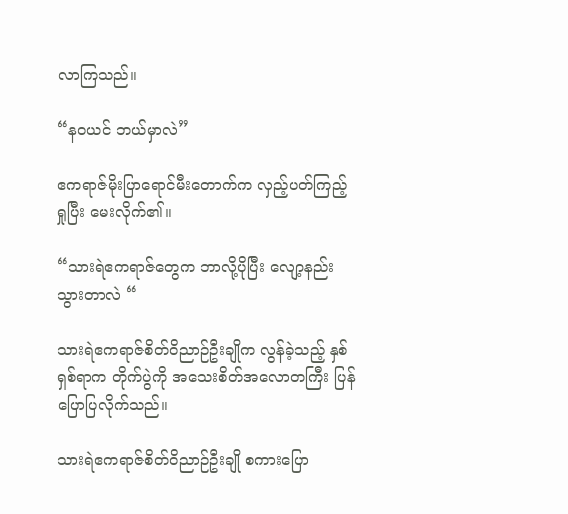လာကြသည်။

“နဝယင် ဘယ်မှာလဲ”

ဧကရာဇ်မိုးပြာရောင်မီးတောက်က လှည့်ပတ်ကြည့်ရှုပြီး မေးလိုက်၏။

“သားရဲဧကရာဇ်တွေက ဘာလို့ပိုပြီး လျော့နည်းသွားတာလဲ “

သားရဲဧကရာဇ်စိတ်ဝိညာဉ်ဦးချိုက လွန်ခဲ့သည့် နှစ်ရှစ်ရာက တိုက်ပွဲကို အသေးစိတ်အလောတကြီး ပြန်ပြောပြလိုက်သည်။

သားရဲဧကရာဇ်စိတ်ဝိညာဉ်ဦးချို စကားပြော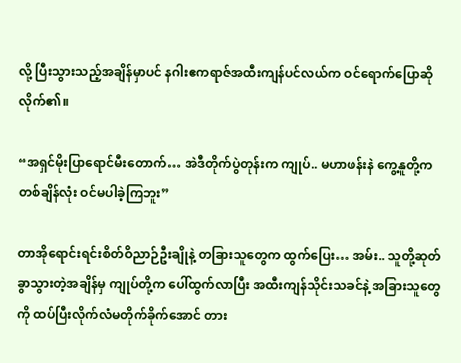လို့ ပြီးသွားသည့်အချိန်မှာပင် နဂါးဧကရာဇ်အထီးကျန်ပင်လယ်က ဝင်ရောက်ပြောဆိုလိုက်၏။

“အရှင်မိုးပြာရောင်မီးတောက်… အဲဒီတိုက်ပွဲတုန်းက ကျုပ်.. မဟာဖန်းနဲ ကွေ့နူတို့က တစ်ချိန်လုံး ဝင်မပါခဲ့ကြဘူး”

တာအိုရောင်းရင်းစိတ်ဝိညာဉ်ဦးချိုနဲ့ တခြားသူတွေက ထွက်ပြေး… အမ်း.. သူတို့ဆုတ်ခွာသွားတဲ့အချိန်မှ ကျုပ်တို့က ပေါ်ထွက်လာပြီး အထီးကျန်သိုင်းသခင်နဲ့ အခြားသူတွေကို ထပ်ပြီးလိုက်လံမတိုက်ခိုက်အောင် တား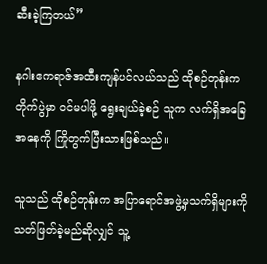ဆီးခဲ့ကြတယ်”

နဂါးဧကရာဇ်အထီးကျန်ပင်လယ်သည် ထိုစဉ်တုန်းက တိုက်ပွဲမှာ ဝင်မပါဖို့ ရွေးချယ်ခဲ့စဉ် သူက လက်ရှိအခြေအနေကို ကြိုတွက်ပြီးသားဖြစ်သည်။

သူသည် ထိုစဉ်တုန်းက အပြာရောင်အဖွဲ့မှသက်ရှိများကို သတ်ဖြတ်ခဲ့မည်ဆိုလျှင် သူ့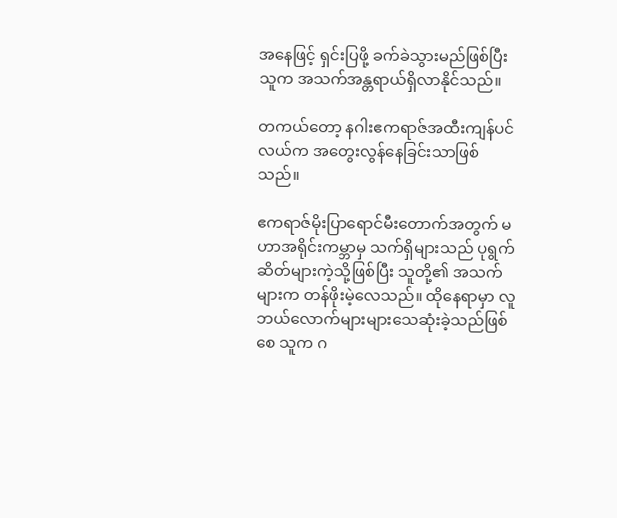အနေဖြင့် ရှင်းပြဖို့ ခက်ခဲသွားမည်ဖြစ်ပြီး သူက အသက်အန္တရာယ်ရှိလာနိုင်သည်။

တကယ်တော့ နဂါးဧကရာဇ်အထီးကျန်ပင်လယ်က အတွေးလွန်နေခြင်းသာဖြစ်သည်။

ဧကရာဇ်မိုးပြာရောင်မီးတောက်အတွက် မဟာအရိုင်းကမ္ဘာမှ သက်ရှိများသည် ပုရွက်ဆိတ်များကဲ့သို့ဖြစ်ပြီး သူတို့၏ အသက်များက‌ တန်ဖိုးမဲ့လေသည်။ ထိုနေရာမှာ လူဘယ်လောက်များများသေဆုံးခဲ့သည်ဖြစ်စေ သူက ဂ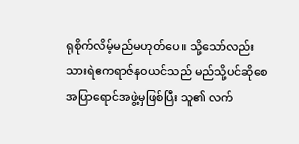ရုစိုက်လိမ့်မည်မဟုတ်ပေ။ သို့သော်လည်း သားရဲဧကရာဇ်နဝယင်သည် မည်သို့ပင်ဆိုစေ အပြာရောင်အဖွဲ့မှဖြစ်ပြီး သူ၏ လက်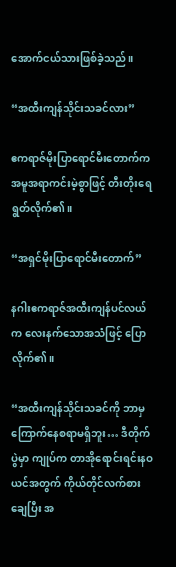အောက်ငယ်သားဖြစ်ခဲ့သည်။

“အထီးကျန်သိုင်းသခင်လား”

ဧကရာဇ်မိုးပြာရောင်မီးတောက်က အမူအရာကင်းမဲ့စွာဖြင့် တီးတိုးရေရွတ်လိုက်၏။

“အရှင်မိုးပြာရောင်မီးတောက်”

နဂါးဧကရာဇ်အထီးကျန်ပင်လယ်က လေးနက်သောအသံဖြင့် ပြောလိုက်၏။

“အထီးကျန်သိုင်းသခင်ကို ဘာမှကြောက်နေစရာမရှိဘူး… ဒီတိုက်ပွဲမှာ ကျုပ်က တာအိုရောင်းရင်းနဝယင်အတွက် ကိုယ်တိုင်လက်စားချေပြီး အ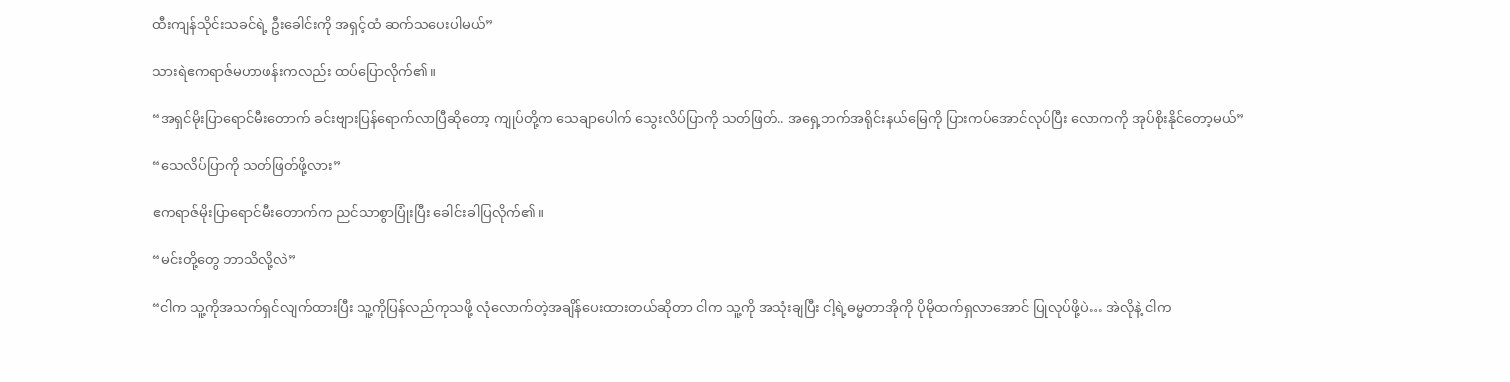ထီးကျန်သိုင်းသခင်ရဲ့ ဦးခေါင်းကို အရှင့်ထံ ဆက်သပေးပါမယ်”

သားရဲဧကရာဇ်မဟာဖန်းကလည်း ထပ်ပြောလိုက်၏။

“အရှင်မိုးပြာရောင်မီးတောက် ခင်းဗျားပြန်ရောက်လာပြီဆိုတော့ ကျုပ်တို့က သေချာပေါက် သွေးလိပ်ပြာကို သတ်ဖြတ်.. အရှေ့ဘက်အရိုင်းနယ်မြေကို ပြားကပ်အောင်လုပ်ပြီး လောကကို အုပ်စိုးနိုင်တော့မယ်”

“သေလိပ်ပြာကို သတ်ဖြတ်ဖို့လား”

ဧကရာဇ်မိုးပြာရောင်မီးတောက်က ညင်သာစွာပြုံးပြီး ခေါင်းခါပြလိုက်၏။

“မင်းတို့တွေ ဘာသိလို့လဲ”

“ငါက သူ့ကိုအသက်ရှင်လျက်ထားပြီး သူ့ကိုပြန်လည်ကုသဖို့ လုံလောက်တဲ့အချိန်ပေးထားတယ်ဆိုတာ ငါက သူ့ကို အသုံးချပြီး ငါ့ရဲ့ဓမ္မတာအိုကို ပိုမိုထက်ရှလာအောင် ပြုလုပ်ဖို့ပဲ… အဲလိုနဲ့ ငါက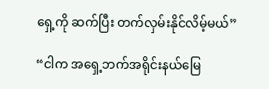ရှေ့ကို ဆက်ပြီး တက်လှမ်းနိုင်လိမ့်မယ်”

“ငါက အရှေ့ဘက်အရိုင်းနယ်မြေ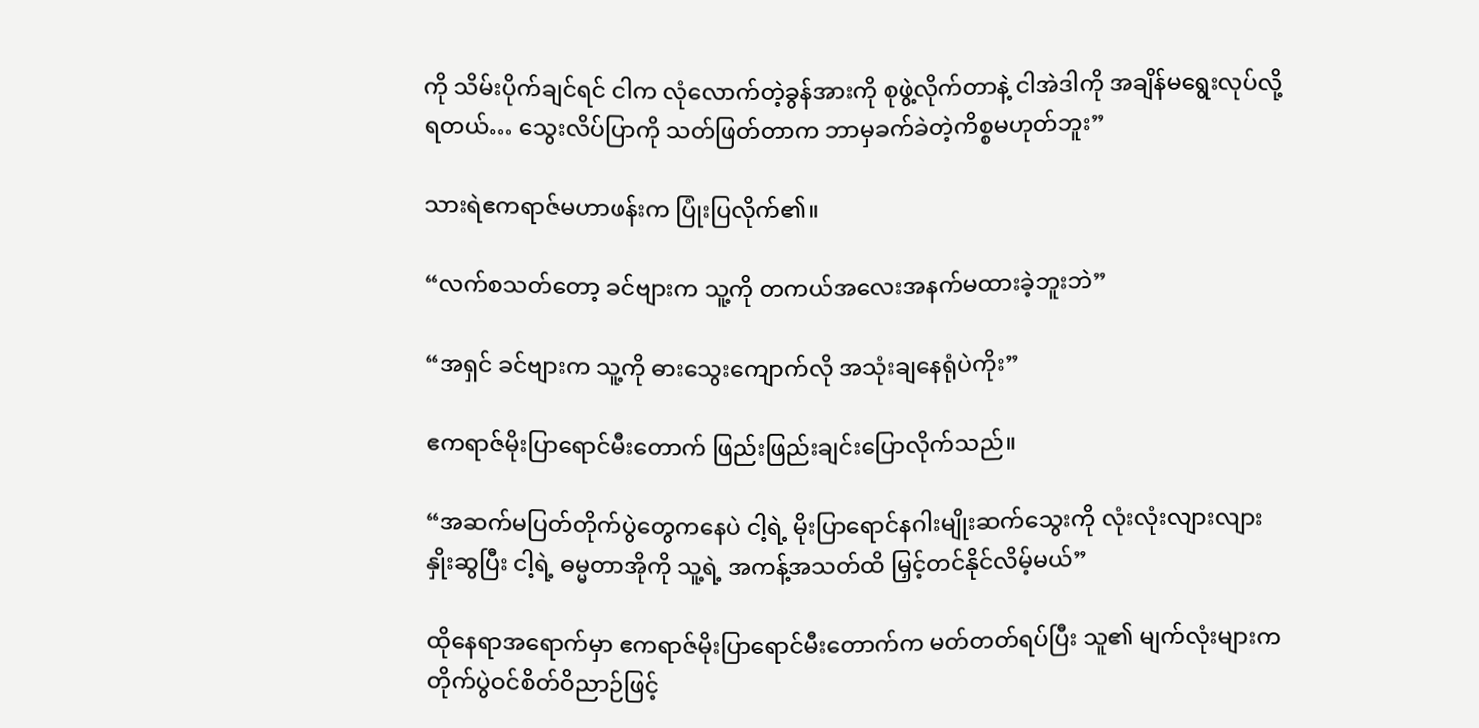ကို သိမ်းပိုက်ချင်ရင် ငါက လုံလောက်တဲ့ခွန်အားကို စုဖွဲ့လိုက်တာနဲ့ ငါအဲဒါကို အချိန်မရွေးလုပ်လို့ရတယ်… သွေးလိပ်ပြာကို သတ်ဖြတ်တာက ဘာမှခက်ခဲတဲ့ကိစ္စမဟုတ်ဘူး”

သားရဲဧကရာဇ်မဟာဖန်းက ပြုံးပြလိုက်၏။

“လက်စသတ်တော့ ခင်ဗျားက သူ့ကို တကယ်အလေးအနက်မထားခဲ့ဘူးဘဲ”

“အရှင် ခင်ဗျားက သူ့ကို ဓားသွေးကျောက်လို အသုံးချနေရုံပဲကိုး”

ဧကရာဇ်မိုးပြာရောင်မီးတောက် ဖြည်းဖြည်းချင်းပြောလိုက်သည်။

“အဆက်မပြတ်တိုက်ပွဲတွေကနေပဲ ငါ့ရဲ့ မိုးပြာရောင်နဂါးမျိုးဆက်သွေးကို လုံးလုံးလျားလျားနှိုးဆွပြီး ငါ့ရဲ့ ဓမ္မတာအိုကို သူ့ရဲ့ အကန့်အသတ်ထိ မြှင့်တင်နိုင်လိမ့်မယ်”

ထိုနေရာအရောက်မှာ ဧကရာဇ်မိုးပြာရောင်မီးတောက်က မတ်တတ်ရပ်ပြီး သူ၏ မျက်လုံးများက တိုက်ပွဲဝင်စိတ်ဝိညာဉ်ဖြင့်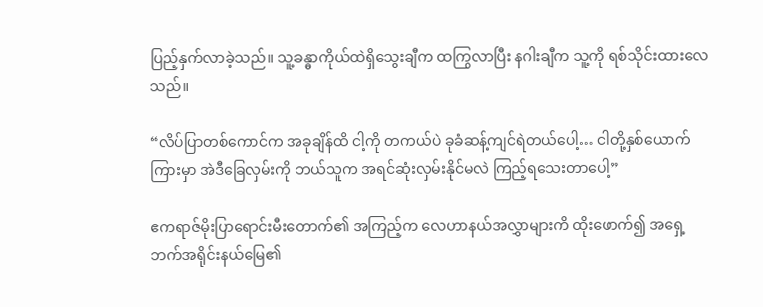ပြည့်နှက်လာခဲ့သည်။ သူ့ခန္ဓာကိုယ်ထဲရှိသွေးချီက ထကြွလာပြီး နဂါးချီက သူ့ကို ရစ်သိုင်းထားလေသည်။

“လိပ်ပြာတစ်ကောင်က အခုချိန်ထိ ငါ့ကို တကယ်ပဲ ခုခံဆန့်ကျင်ရဲတယ်ပေါ့… ငါတို့နှစ်ယောက်ကြားမှာ အဲဒီခြေလှမ်းကို ဘယ်သူက အရင်ဆုံးလှမ်းနိုင်မလဲ ကြည့်ရသေးတာပေါ့”

ဧကရာဇ်မိုးပြာရောင်းမီးတောက်၏ အကြည့်က လေဟာနယ်အလွှာများကိ ထိုးဖောက်၍ အရှေ့ဘက်အရိုင်းနယ်မြေ၏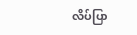လိပ်ပြာ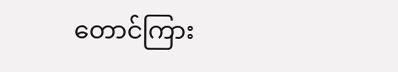တောင်ကြား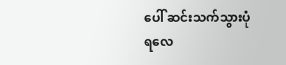ပေါ် ဆင်းသက်သွားပုံရလေ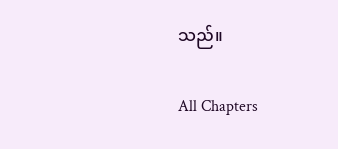သည်။

All Chapters